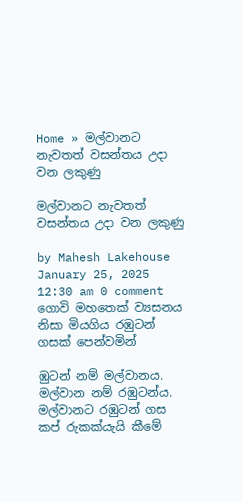Home » මල්වානට නැවතත් වසන්තය උදා වන ලකුණු

මල්වානට නැවතත් වසන්තය උදා වන ලකුණු

by Mahesh Lakehouse
January 25, 2025 12:30 am 0 comment
ගොවි මහතෙක් ව්‍යසනය නිසා මියගිය රඹුටන් ගසක් පෙන්වමින්

ඹුටන් නම් මල්වානය. මල්වාන නම් රඹුටන්ය. මල්වානට රඹුටන් ගස කප් රුකක්යැයි කීමේ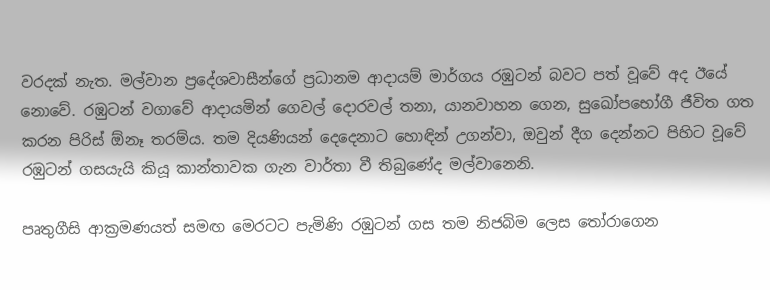වරදක් නැත. මල්වාන ප්‍රදේශවාසීන්ගේ ප්‍රධානම ආදායම් මාර්ගය රඹුටන් බවට පත් වූවේ අද ඊයේ නොවේ. රඹුටන් වගාවේ ආදායමින් ගෙවල් දොරවල් තනා, යානවාහන ගෙන, සුඛෝපභෝගී ජීවිත ගත කරන පිරිස් ඕනෑ තරම්ය. තම දියණියන් දෙදෙනාට හොඳින් උගන්වා, ඔවුන් දීග දෙන්නට පිහිට වූවේ රඹුටන් ගසයැයි කියූ කාන්තාවක ගැන වාර්තා වී තිබුණේද මල්වානෙනි.

පෘතුගීසි ආක්‍රමණයත් සමඟ මෙරටට පැමිණි රඹුටන් ගස තම නිජබිම ලෙස තෝරාගෙන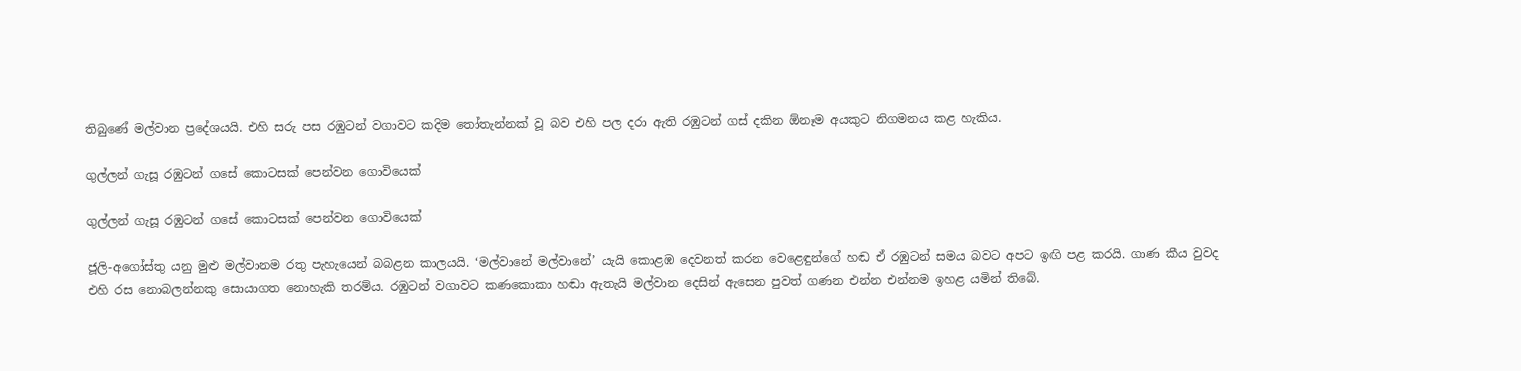තිබුණේ මල්වාන ප්‍රදේශයයි. එහි සරු පස රඹුටන් වගාවට කදිම තෝතැන්නක් වූ බව එහි පල දරා ඇති රඹුටන් ගස් දකින ඕනෑම අයකුට නිගමනය කළ හැකිය.

ගුල්ලන් ගැසූ රඹුටන් ගසේ කොටසක් පෙන්වන ගොවියෙක්

ගුල්ලන් ගැසූ රඹුටන් ගසේ කොටසක් පෙන්වන ගොවියෙක්

ජූලි-අගෝස්තු යනු මුළු මල්වානම රතු පැහැයෙන් බබළන කාලයයි. ‘මල්වානේ මල්වානේ’ යැයි කොළඹ දෙවනත් කරන වෙළෙඳුන්ගේ හඬ ඒ රඹුටන් සමය බවට අපට ඉඟි පළ කරයි. ගාණ කීය වුවද එහි රස නොබලන්නකු සොයාගත නොහැකි තරම්ය. රඹුටන් වගාවට කණකොකා හඬා ඇතැයි මල්වාන දෙසින් ඇසෙන පුවත් ගණන එන්න එන්නම ඉහළ යමින් තිබේ.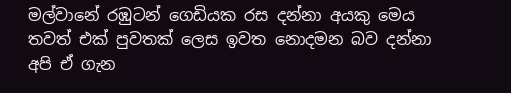මල්වානේ රඹුටන් ගෙඩියක රස දන්නා අයකු මෙය තවත් එක් පුවතක් ලෙස ඉවත නොදමන බව දන්නා අපි ඒ ගැන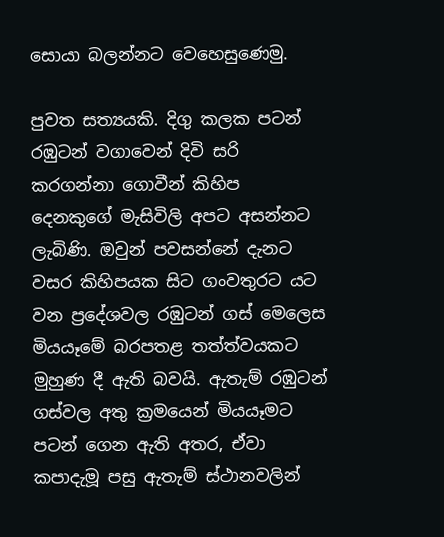සොයා බලන්නට වෙහෙසුණෙමු.

පුවත සත්‍යයකි. දිගු කලක පටන් රඹුටන් වගාවෙන් දිවි සරි කරගන්නා ගොවීන් කිහිප දෙනකුගේ මැසිවිලි අපට අසන්නට ලැබිණි. ඔවුන් පවසන්නේ දැනට වසර කිහිපයක සිට ගංවතුරට යට වන ප්‍රදේශවල රඹුටන් ගස් මෙලෙස මියයෑමේ බරපතළ තත්ත්වයකට මුහුණ දී ඇති බවයි. ඇතැම් රඹුටන් ගස්වල අතු ක්‍රමයෙන් මියයෑමට පටන් ගෙන ඇති අතර, ඒවා කපාදැමූ පසු ඇතැම් ස්ථානවලින්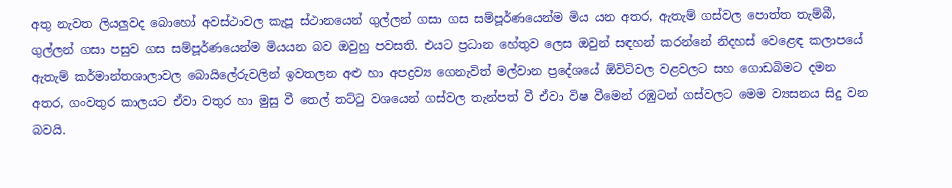අතු නැවත ලියලුවද බොහෝ අවස්ථාවල කැපූ ස්ථානයෙන් ගුල්ලන් ගසා ගස සම්පූර්ණයෙන්ම මිය යන අතර, ඇතැම් ගස්වල පොත්ත තැම්බී, ගුල්ලන් ගසා පසුව ගස සම්පූර්ණයෙන්ම මියයන බව ඔවුහු පවසති. එයට ප්‍රධාන හේතුව ලෙස ඔවුන් සඳහන් කරන්නේ නිදහස් වෙළෙඳ කලාපයේ ඇතැම් කර්මාන්තශාලාවල බොයිලේරුවලින් ඉවතලන අළු හා අපද්‍රව්‍ය ගෙනැවිත් මල්වාන ප්‍රදේශයේ ඕවිටිවල වළවලට සහ ගොඩබිමට දමන අතර, ගංවතුර කාලයට ඒවා වතුර හා මුසු වී තෙල් තට්ටු වශයෙන් ගස්වල තැන්පත් වී ඒවා විෂ වීමෙන් රඹුටන් ගස්වලට මෙම ව්‍යසනය සිදු වන බවයි.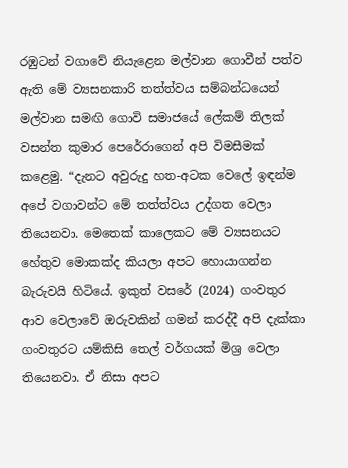රඹුටන් වගාවේ නියැළෙන මල්වාන ගොවීන් පත්ව ඇති මේ ව්‍යසනකාරි තත්ත්වය සම්බන්ධයෙන් මල්වාන සමඟි ගොවි සමාජයේ ලේකම් තිලක් වසන්ත කුමාර පෙරේරාගෙන් අපි විමසීමක් කළෙමු. “දැනට අවුරුදු හත-අටක වෙලේ ඉඳන්ම අපේ වගාවන්ට මේ තත්ත්වය උද්ගත වෙලා තියෙනවා. මෙතෙක් කාලෙකට මේ ව්‍යසනයට හේතුව මොකක්ද කියලා අපට හොයාගන්න බැරුවයි හිටියේ. ඉකුත් වසරේ (2024) ගංවතුර ආව වෙලාවේ ඔරුවකින් ගමන් කරද්දී අපි දැක්කා ගංවතුරට යම්කිසි තෙල් වර්ගයක් මිශ්‍ර වෙලා තියෙනවා. ඒ නිසා අපට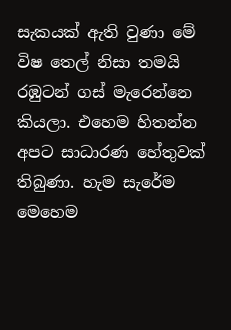සැකයක් ඇති වුණා මේ විෂ තෙල් නිසා තමයි රඹුටන් ගස් මැරෙන්නෙ කියලා. එහෙම හිතන්න අපට සාධාරණ හේතුවක් තිබුණා. හැම සැරේම මෙහෙම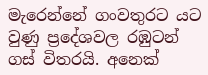මැරෙන්නේ ගංවතුරට යට වුණු ප්‍රදේශවල රඹුටන් ගස් විතරයි. අනෙක්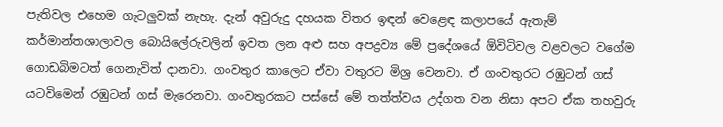පැතිවල එහෙම ගැටලුවක් නැහැ. දැන් අවුරුදු දහයක විතර ඉඳන් වෙළෙඳ කලාපයේ ඇතැම් කර්මාන්තශාලාවල බොයිලේරුවලින් ඉවත ලන අළු සහ අපද්‍රව්‍ය මේ ප්‍රදේශයේ ඕවිටිවල වළවලට වගේම ගොඩබිමටත් ගෙනැවිත් දානවා. ගංවතුර කාලෙට ඒවා වතුරට මිශ්‍ර වෙනවා. ඒ ගංවතුරට රඹුටන් ගස් යටවිමෙන් රඹුටන් ගස් මැරෙනවා. ගංවතුරකට පස්සේ මේ තත්ත්වය උද්ගත වන නිසා අපට ඒක තහවුරු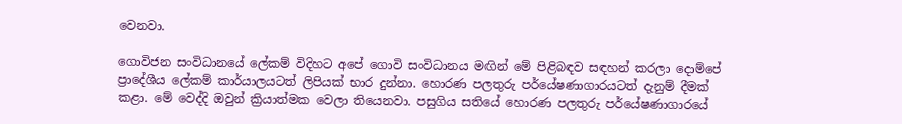වෙනවා.

ගොවිජන සංවිධානයේ ලේකම් විදිහට අපේ ගොවි සංවිධානය මඟින් මේ පිළිබඳව සඳහන් කරලා දොම්පේ ප්‍රාදේශීය ලේකම් කාර්යාලයටත් ලිපියක් භාර දුන්නා. හොරණ පලතුරු පර්යේෂණාගාරයටත් දැනුම් දීමක් කළා. මේ වෙද්දි ඔවුන් ක්‍රියාත්මක වෙලා තියෙනවා. පසුගිය සතියේ හොරණ පලතුරු පර්යේෂණාගාරයේ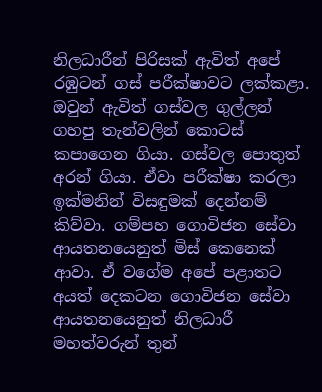නිලධාරීන් පිරිසක් ඇවිත් අපේ රඹුටන් ගස් පරීක්ෂාවට ලක්කළා. ඔවුන් ඇවිත් ගස්වල ගුල්ලන් ගහපු තැන්වලින් කොටස් කපාගෙන ගියා. ගස්වල පොතුත් අරන් ගියා. ඒවා පරීක්ෂා කරලා ඉක්මනින් විසඳුමක් දෙන්නම් කිව්වා. ගම්පහ ගොවිජන සේවා ආයතනයෙනුත් මිස් කෙනෙක් ආවා. ඒ වගේම අපේ පළාතට අයත් දෙකටන ගොවිජන සේවා ආයතනයෙනුත් නිලධාරී මහත්වරුන් තුන්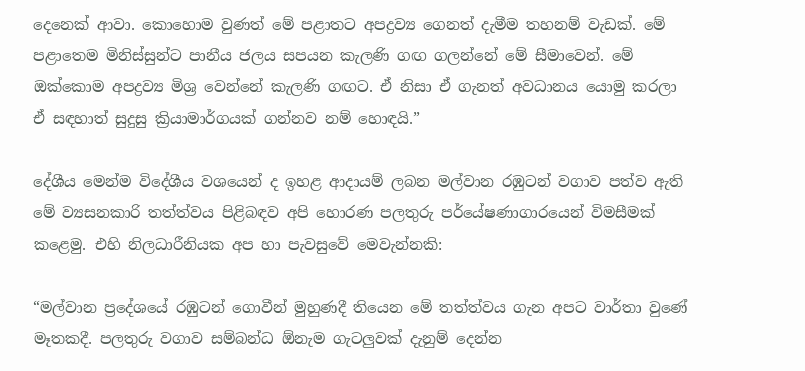දෙනෙක් ආවා. කොහොම වුණත් මේ පළාතට අපද්‍රව්‍ය ගෙනත් දැමීම තහනම් වැඩක්. මේ පළාතෙම මිනිස්සුන්ට පානීය ජලය සපයන කැලණි ගඟ ගලන්නේ මේ සීමාවෙන්. මේ ඔක්කොම අපද්‍රව්‍ය මිශ්‍ර වෙන්නේ කැලණි ගඟට. ඒ නිසා ඒ ගැනත් අවධානය යොමු කරලා ඒ සඳහාත් සුදුසු ක්‍රියාමාර්ගයක් ගන්නව නම් හොඳයි.”

දේශීය මෙන්ම විදේශීය වශයෙන් ද ඉහළ ආදායම් ලබන මල්වාන රඹුටන් වගාව පත්ව ඇති මේ ව්‍යසනකාරි තත්ත්වය පිළිබඳව අපි හොරණ පලතුරු පර්යේෂණාගාරයෙන් විමසීමක් කළෙමු. එහි නිලධාරීනියක අප හා පැවසුවේ මෙවැන්නකි:

“මල්වාන ප්‍රදේශයේ රඹුටන් ගොවීන් මුහුණදී තියෙන මේ තත්ත්වය ගැන අපට වාර්තා වුණේ මෑතකදී. පලතුරු වගාව සම්බන්ධ ඕනැම ගැටලුවක් දැනුම් දෙන්න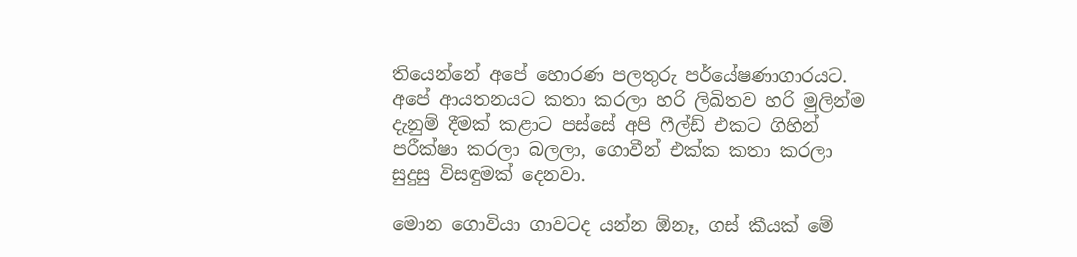තියෙන්නේ අපේ හොරණ පලතුරු පර්යේෂණාගාරයට. අපේ ආයතනයට කතා කරලා හරි ලිඛිතව හරි මුලින්ම දැනුම් දීමක් කළාට පස්සේ අපි ෆීල්ඩ් එකට ගිහින් පරීක්ෂා කරලා බලලා, ගොවීන් එක්ක කතා කරලා සුදුසු විසඳුමක් දෙනවා.

මොන ගොවියා ගාවටද යන්න ඕනෑ, ගස් කීයක් මේ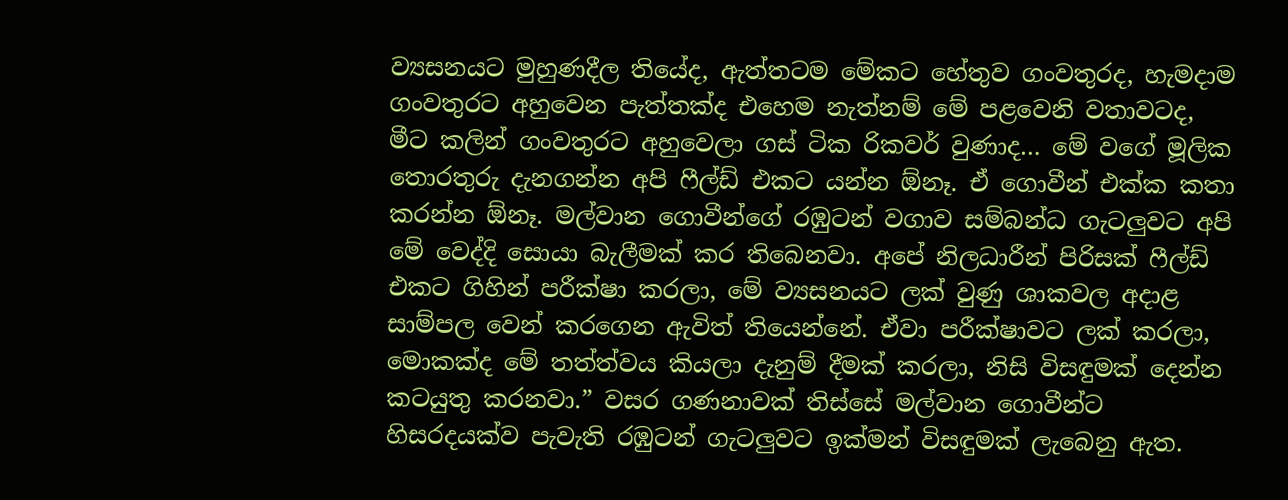ව්‍යසනයට මුහුණදීල තියේද, ඇත්තටම මේකට හේතුව ගංවතුරද, හැමදාම ගංවතුරට අහුවෙන පැත්තක්ද එහෙම නැත්නම් මේ පළවෙනි වතාවටද, මීට කලින් ගංවතුරට අහුවෙලා ගස් ටික රිකවර් වුණාද… මේ වගේ මූලික තොරතුරු දැනගන්න අපි ෆීල්ඩ් එකට යන්න ඕනෑ. ඒ ගොවීන් එක්ක කතා කරන්න ඕනෑ. මල්වාන ගොවීන්ගේ රඹුටන් වගාව සම්බන්ධ ගැටලුවට අපි මේ වෙද්දි සොයා බැලීමක් කර තිබෙනවා. අපේ නිලධාරීන් පිරිසක් ෆීල්ඩ් එකට ගිහින් පරීක්ෂා කරලා, මේ ව්‍යසනයට ලක් වුණු ශාකවල අදාළ සාම්පල ‍වෙන් කරගෙන ඇවිත් තියෙන්නේ. ඒවා පරීක්ෂාවට ලක් කරලා, මොකක්ද මේ තත්ත්වය කියලා දැනුම් දීමක් කරලා, නිසි විසඳුමක් දෙන්න කටයුතු කරනවා.” වසර ගණනාවක් තිස්සේ මල්වාන ගොවීන්ට හිසරදයක්ව පැවැති රඹුටන් ගැටලුවට ඉක්මන් විසඳුමක් ලැබෙනු ඇත.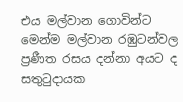එය මල්වාන ගොවින්ට මෙන්ම මල්වාන රඹුටන්වල ප්‍රණීත රසය දන්නා අයට ද සතුටුදායක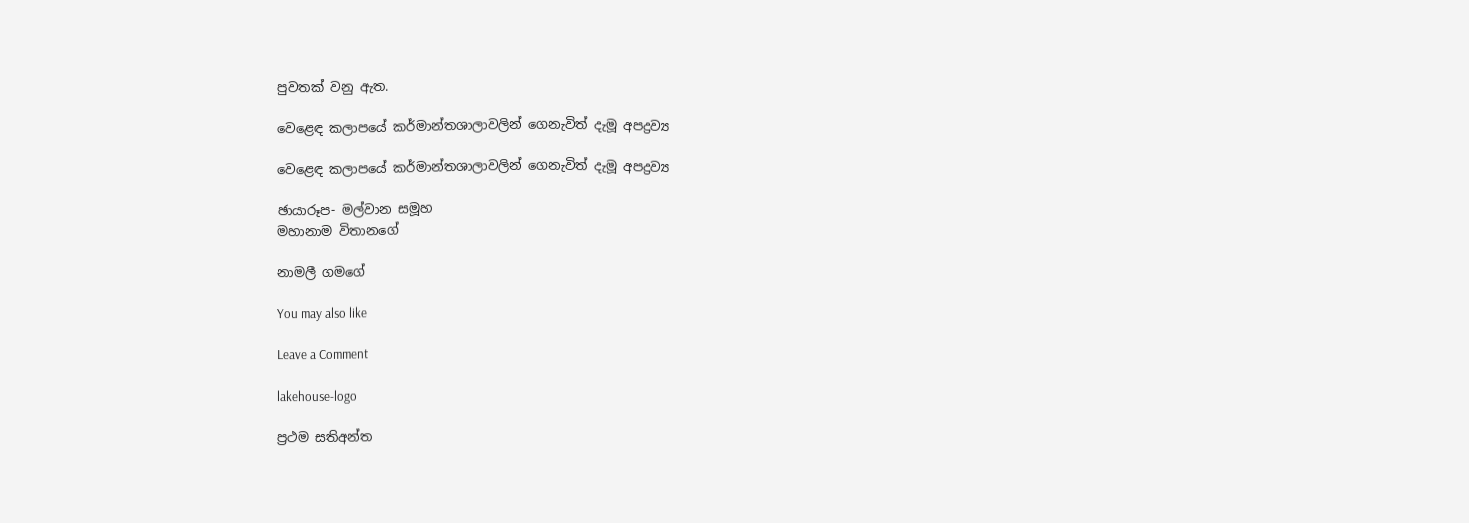පුවතක් වනු ඇත.

වෙළෙඳ කලාපයේ කර්මාන්තශාලාවලින් ගෙනැවිත් දැමූ අපද්‍රව්‍ය

වෙළෙඳ කලාපයේ කර්මාන්තශාලාවලින් ගෙනැවිත් දැමූ අපද්‍රව්‍ය

ඡායාරූප- මල්වාන සමූහ
මහානාම විතානගේ

නාමලී ගමගේ

You may also like

Leave a Comment

lakehouse-logo

ප්‍රථම සතිඅන්ත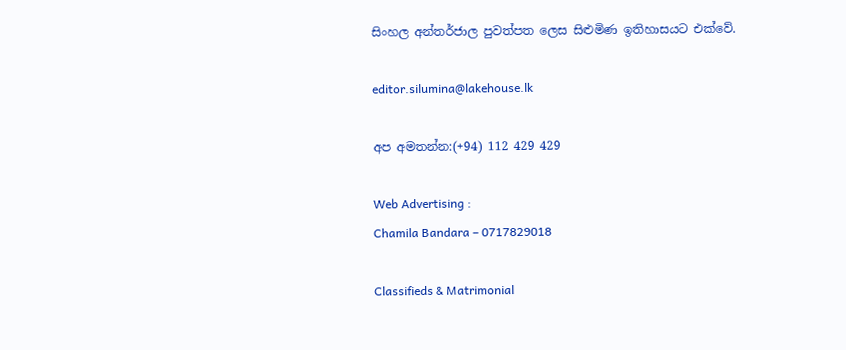සිංහල අන්තර්ජාල පුවත්පත ලෙස සිළුමිණ ඉතිහාසයට එක්වේ.

editor.silumina@lakehouse.lk

අප අමතන්න:(+94) 112 429 429

Web Advertising :
Chamila Bandara – 0717829018

Classifieds & Matrimonial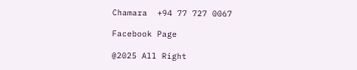Chamara  +94 77 727 0067

Facebook Page

@2025 All Right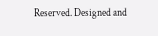Reserved. Designed and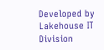Developed by Lakehouse IT Division